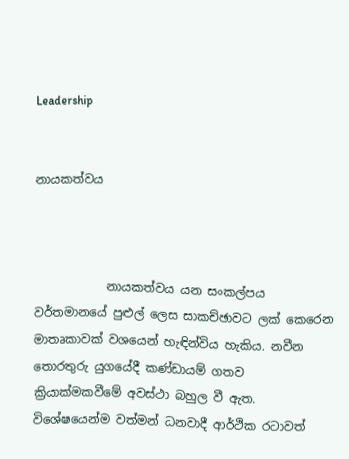Leadership


නායකත්වය



            නායකත්වය යන සංකල්පය වර්තමානයේ පුළුල් ලෙස සාකච්ඡාවට ලක් කෙරෙන මාතෘකාවක් වශයෙන් හැඳින්විය හැකිය. නවීන තොරතුරු යුගයේදී කණ්ඩායම් ගතව ක්‍රියාක්මකවීමේ අවස්ථා බහුල වී ඇත. විශේෂයෙන්ම වත්මන් ධනවාදී ආර්ථික රටාවත්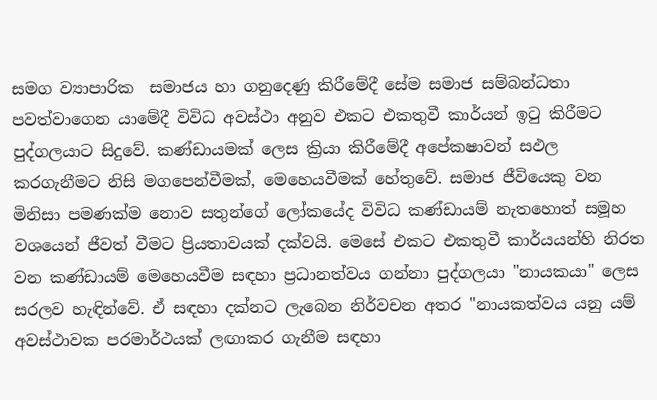සමග ව්‍යාපාරික  සමාජය හා ගනුදෙණු කිරීමේදී සේම සමාජ සම්බන්ධතා පවත්වාගෙන යාමේදී විවිධ අවස්ථා අනුව එකට එකතුවී කාර්යන් ඉටු කිරීමට පුද්ගලයාට සිදුවේ. කණ්ඩායමක් ලෙස ක්‍රියා කිරීමේදී අපේකෂාවන් සඵල කරගැනීමට නිසි මගපෙන්වීමක්, මෙහෙයවීමක් හේතුවේ. සමාජ ජීවියෙකු වන මිනිසා පමණක්ම නොව සතුන්ගේ ලෝකයේද විවිධ කණ්ඩායම් නැතහොත් සමූහ වශයෙන් ජීවත් වීමට ප්‍රියතාවයක් දක්වයි. මෙසේ එකට එකතුවී කාර්යයන්හි නිරත වන කණ්ඩායම් මෙහෙයවීම සඳහා ප්‍රධානත්වය ගන්නා පුද්ගලයා "නායකයා" ලෙස සරලව හැඳින්වේ. ඒ සඳහා දක්නට ලැබෙන නිර්වචන අතර "නායකත්වය යනු යම් අවස්ථාවක පරමාර්ථයක් ලඟාකර ගැනීම සඳහා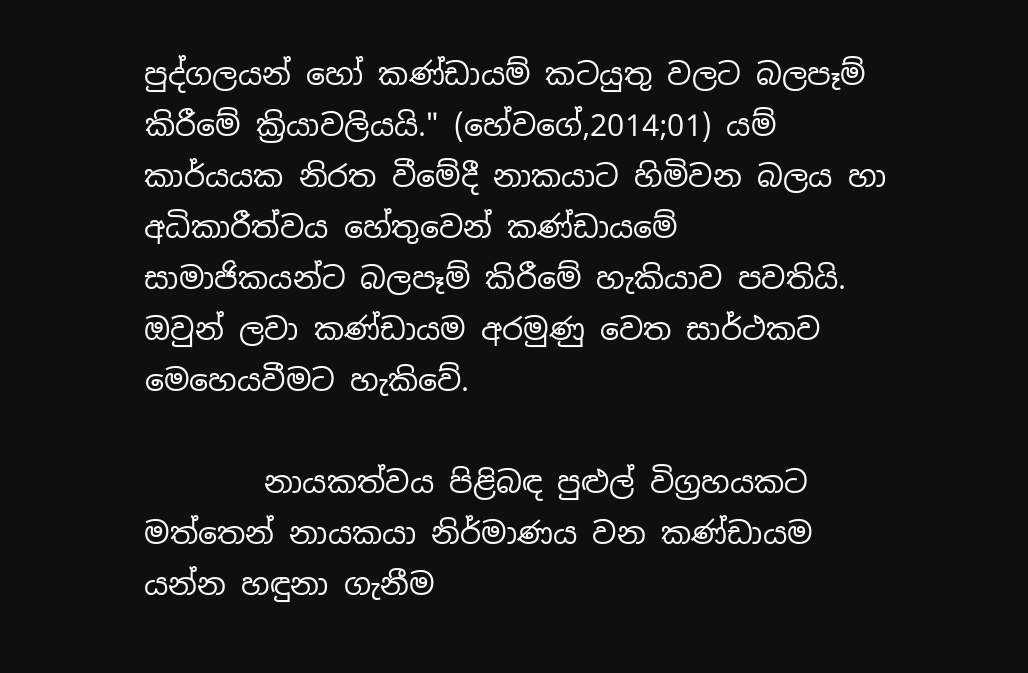පුද්ගලයන් හෝ කණ්ඩායම් කටයුතු වලට බලපෑම් කිරීමේ ක්‍රියාවලියයි." (හේවගේ,2014;01) යම් කාර්යයක නිරත වීමේදී නාකයාට හිමිවන බලය හා අධිකාරීත්වය හේතුවෙන් කණ්ඩායමේ සාමාජිකයන්ට බලපෑම් කිරීමේ හැකියාව පවතියි. ඔවුන් ලවා කණ්ඩායම අරමුණු වෙත සාර්ථකව මෙහෙයවීමට හැකිවේ.

        නායකත්වය පිළිබඳ පුළුල් විග්‍රහයකට මත්තෙන් නායකයා නිර්මාණය වන කණ්ඩායම යන්න හඳුනා ගැනීම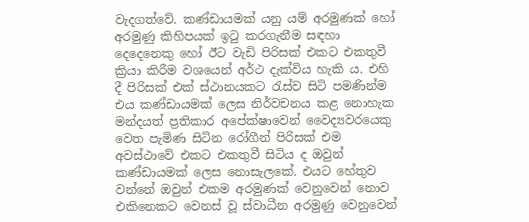වැදගත්වේ. කණ්ඩායමක් යනු යම් අරමුණක් හෝ අරමුණු කිහිපයක් ඉටු කරගැනීම සඳහා දෙදෙනෙකු හෝ ඊට වැඩි පිරිසක් එකට එකතුවී ක්‍රියා කිරීම වශයෙන් අර්ථ දැක්විය හැකි ය. එහි දී පිරිසක් එක් ස්ථානයකට රැස්ව සිටි පමණින්ම එය කණ්ඩායමක් ලෙස නිර්වචනය කළ නොහැක මන්දයත් ප්‍රතිකාර අපේක්ෂාවෙන් වෛද්‍යවරයෙකු වෙත පැමිණ සිටින රෝගීන් පිරිසක් එම අවස්ථාවේ එකට එකතුවී සිටිය ද ඔවුන් කණ්ඩායමක් ලෙස නොසැලකේ. එයට හේතුව වන්නේ ඔවුන් එකම අරමුණක් වෙනුවෙන් නොව එකිනෙකට වෙනස් වූ ස්වාධීන අරමුණු වෙනුවෙන්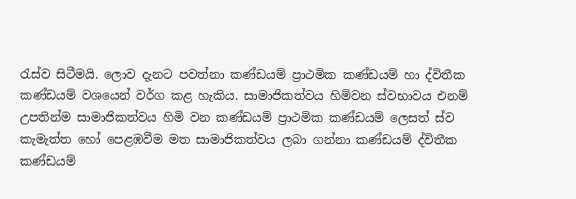රැස්ව සිටීමයි. ලොව දැනට පවත්නා කණ්ඩයම් ප්‍රාථමික කණ්ඩයම් හා ද්විතීක කණ්ඩයම් වශයෙන් වර්ග කළ හැකිය. සාමාජිකත්වය හිමිවන ස්වභාවය එනම් උපතින්ම සාමාජිකත්වය හිමි වන කණ්ඩයම් ප්‍රාථමික කණ්ඩයම් ලෙසත් ස්ව කැමැත්ත හෝ පෙළඹවීම මත සාමාජිකත්වය ලබා ගන්නා කණ්ඩයම් ද්විතීක කණ්ඩයම්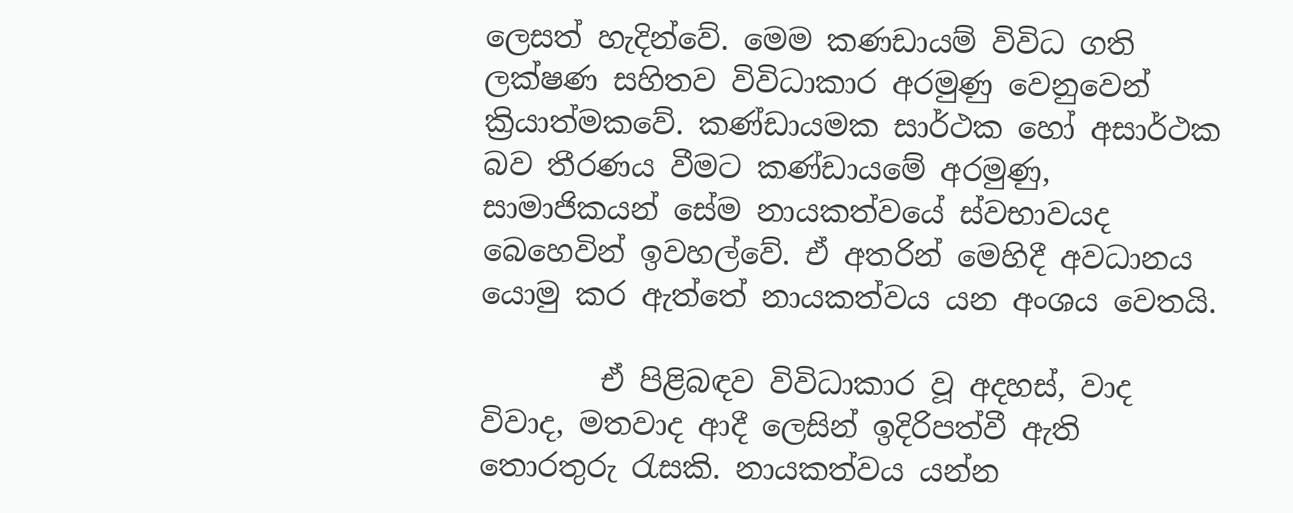ලෙසත් හැදින්වේ. මෙම කණඩායම් විවිධ ගති ලක්ෂණ සහිතව විවිධාකාර අරමුණු වෙනුවෙන් ක්‍රියාත්මකවේ. කණ්ඩායමක සාර්ථක හෝ අසාර්ථක බව තීරණය වීමට කණ්ඩායමේ අරමුණු, සාමාජිකයන් සේම නායකත්වයේ ස්වභාවයද බෙහෙවින් ඉවහල්වේ. ඒ අතරින් මෙහිදී අවධානය යොමු කර ඇත්තේ නායකත්වය යන අංශය වෙතයි.

        ඒ පිළිබඳව විවිධාකාර වූ අදහස්, වාද විවාද, මතවාද ආදී ලෙසින් ඉදිරිපත්වී ඇති තොරතුරු රැසකි. නායකත්වය යන්න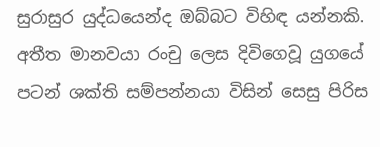සුරාසුර යුද්ධයෙන්ද ඔබ්බට විහිඳ යන්නකි. අතීත මානවයා රංචු ලෙස දිවිගෙවූ යුගයේ පටන් ශක්ති සම්පන්නයා විසින් සෙසු පිරිස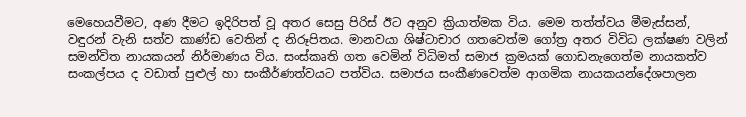මෙහෙයවීමට, අණ දීමට ඉදිරිපත් වූ අතර සෙසු පිරිස් ඊට අනුව ක්‍රියාත්මක විය. මෙම තත්ත්වය මීමැස්සන්, වඳුරන් වැනි සත්ව කාණ්ඩ වෙතින් ද නිරූපිතය. මානවයා ශිෂ්ටාචාර ගතවෙත්ම ගෝත්‍ර අතර විවිධ ලක්ෂණ වලින් සමන්විත නායකයන් නිර්මාණය විය. සංස්කෘති ගත වෙමින් විධිමත් සමාජ ක්‍රමයක් ගොඩනැගෙත්ම නායකත්ව සංකල්පය ද වඩාත් පුළුල් හා සංකීර්ණත්වයට පත්විය. සමාජය සංකීණවෙත්ම ආගමික නායකයන්දේශපාලන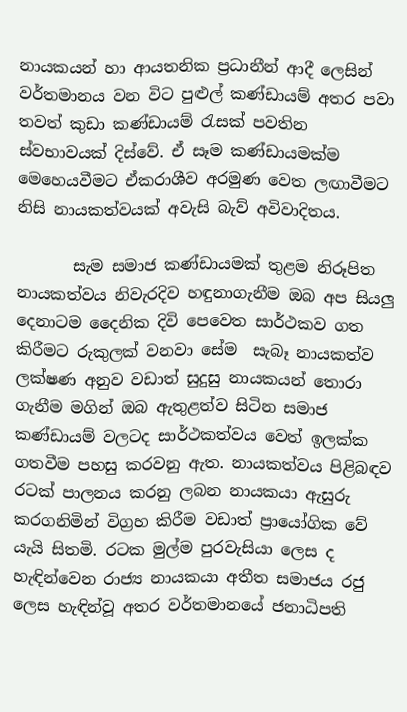නායකයන් හා ආයතනික ප්‍රධානීන් ආදී ලෙසින් වර්තමානය වන විට පුළුල් කණ්ඩායම් අතර පවා තවත් කුඩා කණ්ඩායම් රැසක් පවතින ස්වභාවයක් දිස්වේ. ඒ සෑම කණ්ඩායමක්ම මෙහෙයවීමට ඒකරාශීව අරමුණ වෙත ලඟාවීමට නිසි නායකත්වයක් අවැසි බැව් අවිවාදිතය.

       සැම සමාජ කණ්ඩායමක් තුළම නිරූපිත නායකත්වය නිවැරදිව හඳුනාගැනීම ඔබ අප සියලු දෙනාටම දෛනික දිවි පෙවෙත සාර්ථකව ගත කිරීමට රුකුලක් වනවා සේම  සැබෑ නායකත්ව ලක්ෂණ අනුව වඩාත් සුදුසු නායකයන් තොරා ගැනීම මගින් ඔබ ඇතුළත්ව සිටින සමාජ කණ්ඩායම් වලටද සාර්ථකත්වය වෙත් ඉලක්ක ගතවීම පහසු කරවනු ඇත. නායකත්වය පිළිබඳව රටක් පාලනය කරනු ලබන නායකයා ඇසුරු කරගනිමින් විග්‍රහ කිරීම වඩාත් ප්‍රායෝගික වේ යැයි සිතමි. රටක මුල්ම පුරවැසියා ලෙස ද හැඳින්වෙන රාජ්‍ය නායකයා අතීත සමාජය රජු ලෙස හැඳින්වූ අතර වර්තමානයේ ජනාධිපති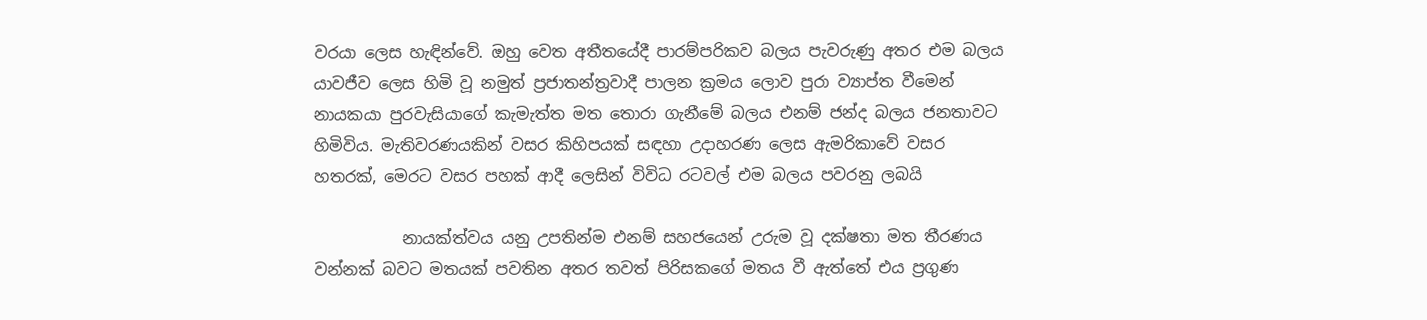වරයා ලෙස හැඳින්වේ. ඔහු වෙත අතීතයේදී පාරම්පරිකව බලය පැවරුණු අතර එම බලය යාවජීව ලෙස හිමි වූ නමුත් ප්‍රජාතන්ත්‍රවාදී පාලන ක්‍රමය ලොව පුරා ව්‍යාප්ත වීමෙන් නායකයා පුරවැසියාගේ කැමැත්ත මත තොරා ගැනීමේ බලය එනම් ජන්ද බලය ජනතාවට හිමිවිය. මැතිවරණයකින් වසර කිහිපයක් සඳහා උදාහරණ ලෙස ඇමරිකාවේ වසර හතරක්, මෙරට වසර පහක් ආදී ලෙසින් විවිධ රටවල් එම බලය පවරනු ලබයි

           නායක්ත්වය යනු උපතින්ම එනම් සහජයෙන් උරුම වූ දක්ෂතා මත තීරණය වන්නක් බවට මතයක් පවතින අතර තවත් පිරිසකගේ මතය වී ඇත්තේ එය ප්‍රගුණ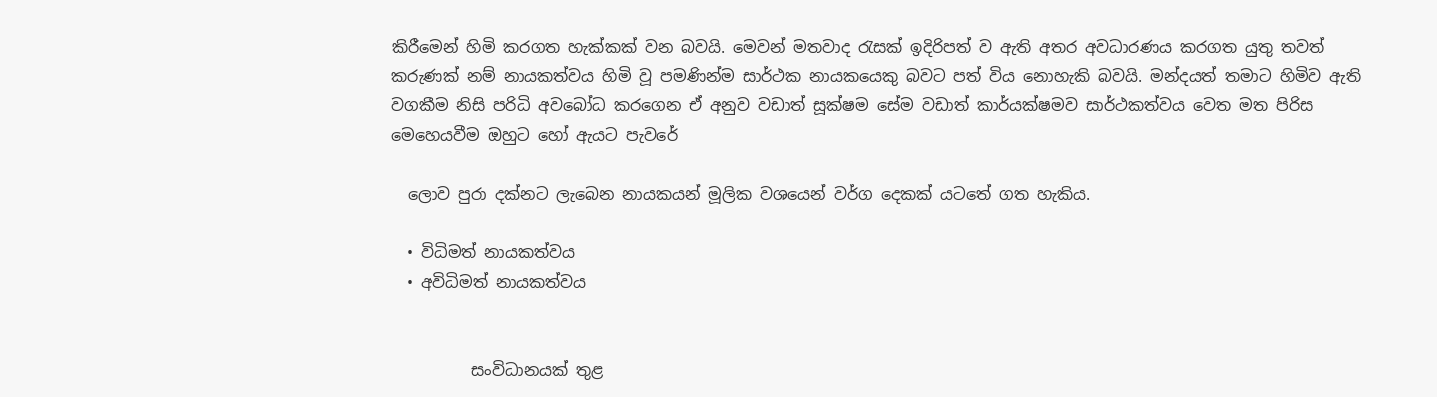කිරීමෙන් හිමි කරගත හැක්කක් වන බවයි. මෙවන් මතවාද රැසක් ඉදිරිපත් ව ඇති අතර අවධාරණය කරගත යුතු තවත් කරුණක් නම් නායකත්වය හිමි වූ පමණින්ම සාර්ථක නායකයෙකු බවට පත් විය නොහැකි බවයි. මන්දයත් තමාට හිමිව ඇති වගකීම නිසි පරිධි අවබෝධ කරගෙන ඒ අනුව වඩාත් සූක්ෂම සේම වඩාත් කාර්යක්ෂමව සාර්ථකත්වය වෙත මත පිරිස මෙහෙයවීම ඔහුට හෝ ඇයට පැවරේ

  ලොව පුරා දක්නට ලැබෙන නායකයන් මූලික වශයෙන් වර්ග දෙකක් යටතේ ගත හැකිය.

  • විධිමත් නායකත්වය
  • අවිධිමත් නායකත්වය


          සංවිධානයක් තුළ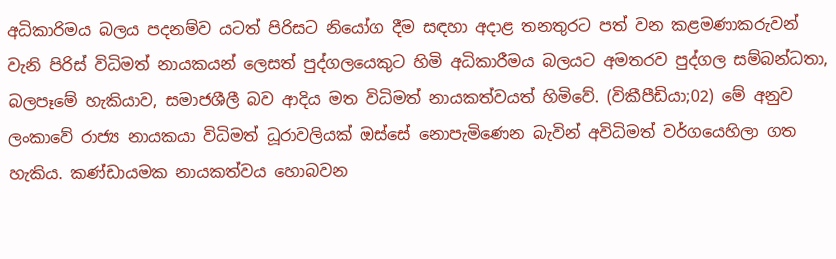අධිකාරිමය බලය පදනම්ව යටත් පිරිසට නියෝග දීම සඳහා අදාළ තනතුරට පත් වන කළමණාකරුවන් වැනි පිරිස් විධිමත් නායකයන් ලෙසත් පුද්ගලයෙකුට හිමි අධිකාරීමය බලයට අමතරව පුද්ගල සම්බන්ධතා, බලපෑමේ හැකියාව, සමාජශීලී බව ආදිය මත විධිමත් නායකත්වයත් හිමිවේ. (විකීපීඩියා;02) මේ අනුව ලංකාවේ රාජ්‍ය නායකයා විධිමත් ධූරාවලියක් ඔස්සේ නොපැමිණෙන බැවින් අවිධිමත් වර්ගයෙහිලා ගත හැකිය. කණ්ඩායමක නායකත්වය හොබවන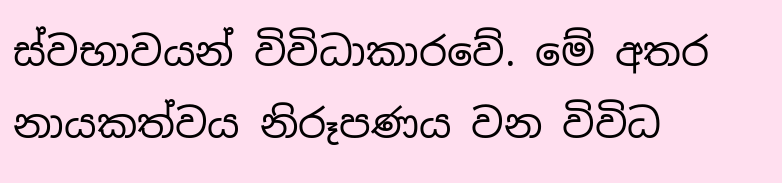ස්වභාවයන් විවිධාකාරවේ. මේ අතර නායකත්වය නිරූපණය වන විවිධ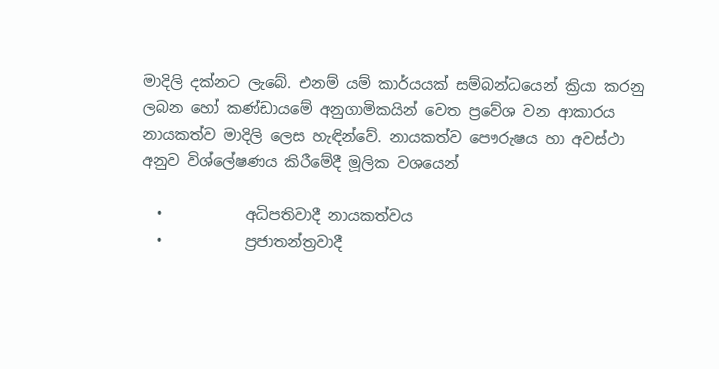මාදිලි දක්නට ලැබේ. එනම් යම් කාර්යයක් සම්බන්ධයෙන් ක්‍රියා කරනු ලබන හෝ කණ්ඩායමේ අනුගාමිකයින් වෙත ප්‍රවේශ වන ආකාරය නායකත්ව මාදිලි ලෙස හැඳින්වේ. නායකත්ව පෞරුෂය හා අවස්ථා අනුව විශ්ලේෂණය කිරීමේදී මූලික වශයෙන්

  •           අධිපතිවාදී නායකත්වය
  •           ප්‍රජාතන්ත්‍රවාදී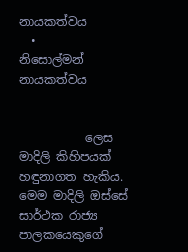නායකත්වය
  •           නිසොල්මන් නායකත්වය


           ලෙස මාදිලි කිහිපයක් හඳුනාගත හැකිය. මෙම මාදිලි ඔස්සේ සාර්ථක රාජ්‍ය පාලකයෙකුගේ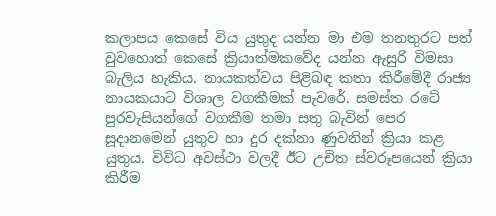කලාපය කෙසේ විය යුතුද යන්න මා එම තනතුරට පත් වුවහොත් කෙසේ ක්‍රියාත්මකවේද යන්න ඇසුරි විමසා බැලිය හැකිය. නායකත්වය පිළිබඳ කතා කිරීමේදී රාජ්‍ය නායකයාට විශාල වගකීමක් පැවරේ. සමස්ත රටේ පුරවැසියන්ගේ වගකීම තමා සතු බැවින් පෙර සූදානමෙන් යුතුව හා දුර දක්නා ණුවනින් ක්‍රියා කළ යුතුය. විවිධ අවස්ථා වලදී ඊට උචිත ස්වරූපයෙන් ක්‍රියා කිරීම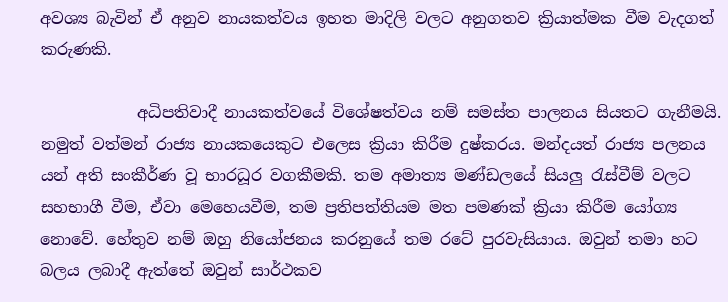අවශ්‍ය බැවින් ඒ අනුව නායකත්වය ඉහත මාදිලි වලට අනුගතව ක්‍රියාත්මක වීම වැදගත් කරුණකි.

            අධිපතිවාදී නායකත්වයේ විශේෂත්වය නම් සමස්ත පාලනය සියතට ගැනීමයි. නමුත් වත්මන් රාජ්‍ය නායකයෙකුට එලෙස ක්‍රියා කිරීම දුෂ්කරය. මන්දයත් රාජ්‍ය පලනය යන් අති සංකීර්ණ වූ භාරධූර වගකීමකි. තම අමාත්‍ය මණ්ඩලයේ සියලු රැස්වීම් වලට සහභාගී වීම, ඒවා මෙහෙයවීම, තම ප්‍රතිපත්තියම මත පමණක් ක්‍රියා කිරීම යෝග්‍ය නොවේ. හේතුව නම් ඔහු නියෝජනය කරනුයේ තම රටේ පුරවැසියාය. ඔවුන් තමා හට බලය ලබාදී ඇත්තේ ඔවුන් සාර්ථකව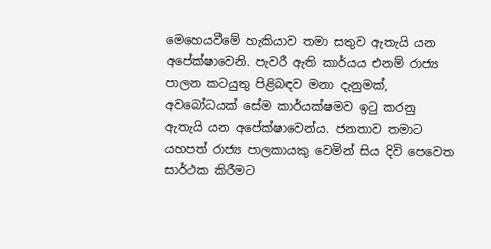මෙහෙයවීමේ හැකියාව තමා සතුව ඇතැයි යන අපේක්ෂාවෙනි. පැවරී ඇති කාර්යය එනම් රාජ්‍ය පාලන කටයුතු පිළිබඳව මනා දැනුමක්, අවබෝධයක් සේම කාර්යක්ෂමව ඉටු කරනු ඇතැයි යන අපේක්ෂාවෙන්ය. ජනතාව තමාට යහපත් රාජ්‍ය පාලකායකු වෙමින් සිය දිවි පෙවෙත සාර්ථක කිරීමට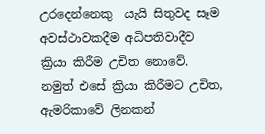උරදෙන්නෙකු  යැයි සිතුවද සෑම අවස්ථාවකදීම අධිපතිවාදීව ක්‍රියා කිරීම උචිත නොවේ. නමුත් එසේ ක්‍රියා කිරීමට උචිත, ඇමරිකාවේ ලිනකන්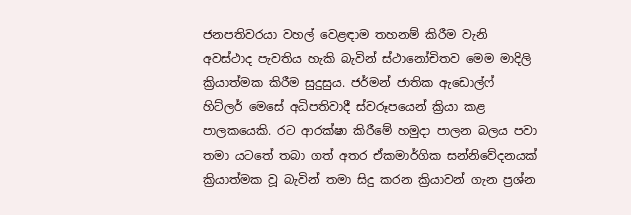ජනපතිවරයා වහල් වෙළඳාම තහනම් කිරීම වැනි අවස්ථාද පැවතිය හැකි බැවින් ස්ථානෝචිතව මෙම මාදිලි ක්‍රියාත්මක කිරීම සුදුසුය. ජර්මන් ජාතික ඇඩොල්ෆ් හිට්ලර් මෙසේ අධිපතිවාදී ස්වරූපයෙන් ක්‍රියා කළ පාලකයෙකි. රට ආරක්ෂා කිරීමේ හමුදා පාලන බලය පවා තමා යටතේ තබා ගත් අතර ඒකමාර්ගික සන්නිවේදනයක් ක්‍රියාත්මක වූ බැවින් තමා සිදු කරන ක්‍රියාවන් ගැන ප්‍රශ්න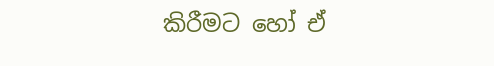කිරීමට හෝ ඒ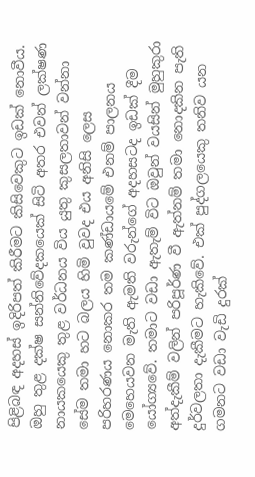පිළිබඳ අදහස් ඉදිරිපත් කිරීමට කිසිවෙකුට ඉඩක් නොවීය. ඔහු තුළ දක්ෂ සන්නිවේදකයෙක් සිටි අතර එවන් ලක්ෂණ නායකයෙකු තුළ වර්ධනය විය යුතු කුසලතාවන් වන්නා සේම තමා හට බලය හිමි වුවද එය අනිසි ලෙස පරිහරණය නොකර තම කණ්ඩායමේ එනම් පාලනය මෙහෙයවන මැති ඇමති වරුන්ගේ අදහසටද ඉඩක් දීම යෝග්‍යවේ. තමාට වඩා ඇතැම් විට ඔවුන් වයසින් මුහුකුරා අත්දැකීම් වලින් පරිපූර්ණ වී ඇත්නම් තමා නොදකින පැති දුර්වලතා දැකීමට හැකිවේ. එක් පුද්ගලයෙකු තනිව යන ගමනට වඩා වැඩි දුරක්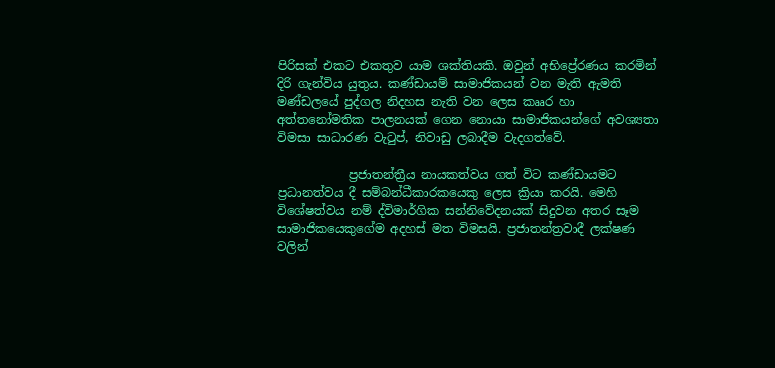පිරිසක් එකට එකතුව යාම ශක්තියකි. ඔවුන් අභිප්‍රේරණය කරමින් දිරි ගැන්විය යුතුය. කණ්ඩායම් සාමාජිකයන් වන මැති ඇමති මණ්ඩලයේ පුද්ගල නිදහස නැති වන ලෙස කෲර හා අත්තනෝමතික පාලනයක් ගෙන නොයා සාමාජිකයන්ගේ අවශ්‍යතා විමසා සාධාරණ වැටුප්, නිවාඩු ලබාදීම වැදගත්වේ.

            ප්‍රජාතන්ත්‍රීය නායකත්වය ගත් විට කණ්ඩායමට ප්‍රධානත්වය දී සම්බන්ධීකාරකයෙකු ලෙස ක්‍රියා කරයි. මෙහි විශේෂත්වය නම් ද්විමාර්ගික සන්නිවේදනයක් සිදුවන අතර සෑම සාමාජිකයෙකුගේම අදහස් මත විමසයි. ප්‍රජාතන්ත්‍රවාදී ලක්ෂණ වලින්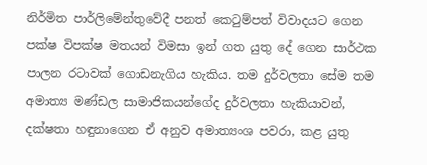නිර්මිත පාර්ලිමේන්තුවේදී පනත් කෙටුම්පත් විවාදයට ගෙන පක්ෂ විපක්ෂ මතයන් විමසා ඉන් ගත යුතු දේ ගෙන සාර්ථක පාලන රටාවක් ගොඩනැගිය හැකිය. තම දුර්වලතා සේම තම අමාත්‍ය මණ්ඩල සාමාජිකයන්ගේද දුර්වලතා හැකියාවන්, දක්ෂතා හඳුනාගෙන ඒ අනුව අමාත්‍යංශ පවරා, කළ යුතු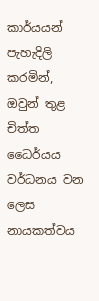කාර්යයන් පැහැදිලි කරමින්, ඔවුන් තුළ චිත්ත ධෛර්යය වර්ධනය වන ලෙස නායකත්වය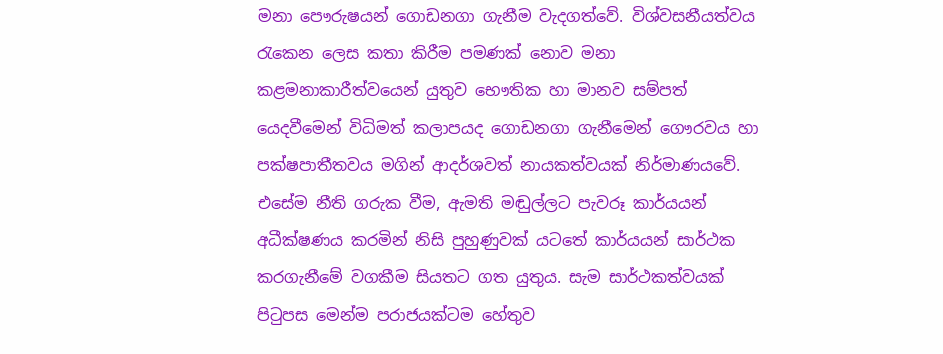මනා පෞරුෂයන් ගොඩනගා ගැනීම වැදගත්වේ. විශ්වසනීයත්වය රැකෙන ලෙස කතා කිරීම පමණක් නොව මනා කළමනාකාරීත්වයෙන් යුතුව භෞතික හා මානව සම්පත් යෙදවීමෙන් විධිමත් කලාපයද ගොඩනගා ගැනීමෙන් ගෞරවය හා පක්ෂපාතීතවය මගින් ආදර්ශවත් නායකත්වයක් නිර්මාණයවේ. එසේම නීති ගරුක වීම, ඇමති මඬුල්ලට පැවරූ කාර්යයන් අධීක්ෂණය කරමින් නිසි පුහුණුවක් යටතේ කාර්යයන් සාර්ථක කරගැනීමේ වගකීම සියතට ගත යුතුය. සැම සාර්ථකත්වයක් පිටුපස මෙන්ම පරාජයක්ටම හේතුව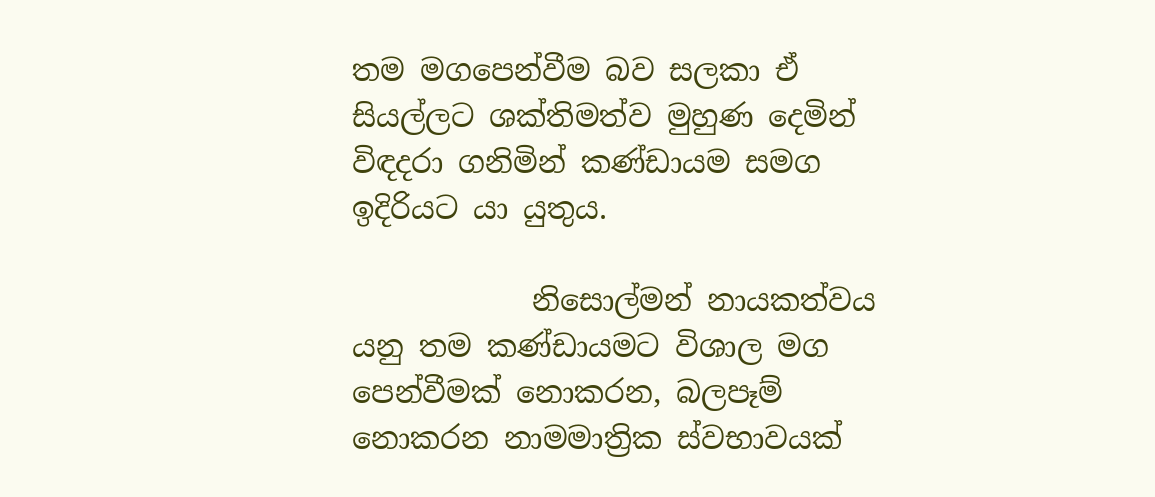තම මගපෙන්වීම බව සලකා ඒ සියල්ලට ශක්තිමත්ව මුහුණ දෙමින් විඳදරා ගනිමින් කණ්ඩායම සමග ඉදිරියට යා යුතුය.

            නිසොල්මන් නායකත්වය යනු තම කණ්ඩායමට විශාල මග පෙන්වීමක් නොකරන, බලපෑම් නොකරන නාමමාත්‍රික ස්වභාවයක්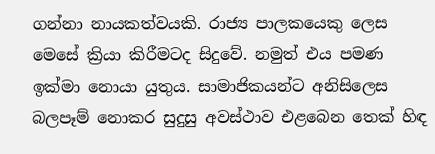ගන්නා නායකත්වයකි. රාජ්‍ය පාලකයෙකු ලෙස මෙසේ ක්‍රියා කිරීමටද සිදුවේ. නමුත් එය පමණ ඉක්මා නොයා යුතුය. සාමාජිකයන්ට අනිසිලෙස බලපෑම් නොකර සුදුසු අවස්ථාව එළබෙන තෙක් හිඳ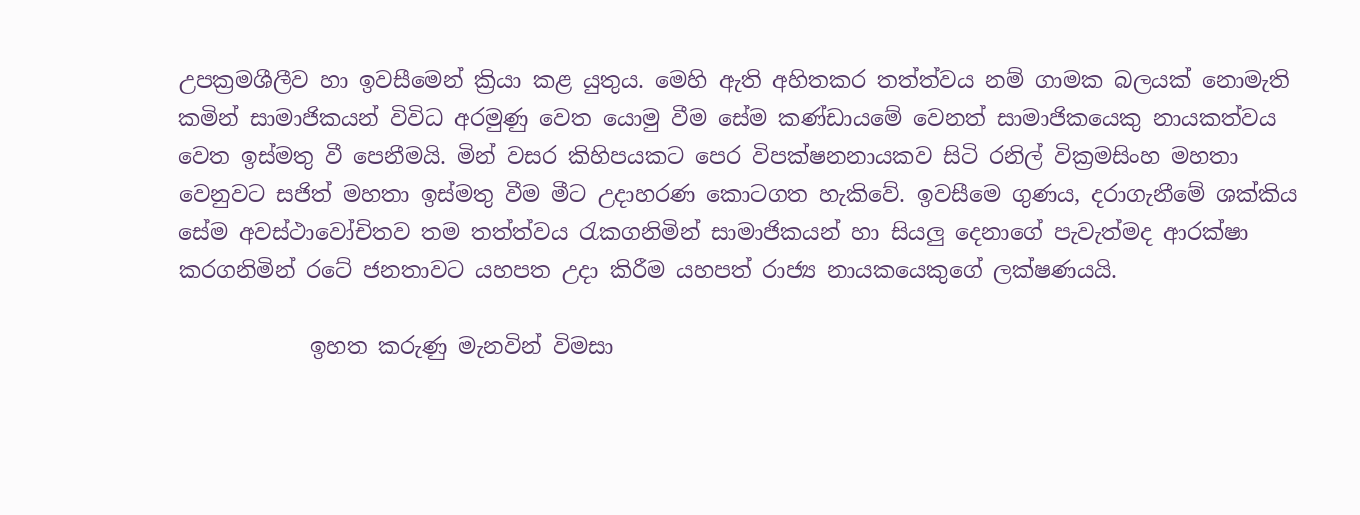උපක්‍රමශීලීව හා ඉවසීමෙන් ක්‍රියා කළ යුතුය. මෙහි ඇති අහිතකර තත්ත්වය නම් ගාමක බලයක් නොමැති කමින් සාමාජිකයන් විවිධ අරමුණු වෙත යොමු වීම සේම කණ්ඩායමේ වෙනත් සාමාජිකයෙකු නායකත්වය වෙත ඉස්මතු වී පෙනීමයි. මින් වසර කිහිපයකට පෙර විපක්ෂනනායකව සිටි රනිල් වික්‍රමසිංහ මහතා වෙනුවට සජිත් මහතා ඉස්මතු වීම මීට උදාහරණ කොටගත හැකිවේ. ඉවසීමෙ ගුණය, දරාගැනීමේ ශක්කිය සේම අවස්ථාවෝචිතව තම තත්ත්වය රැකගනිමින් සාමාජිකයන් හා සියලු දෙනාගේ පැවැත්මද ආරක්ෂා කරගනිමින් රටේ ජනතාවට යහපත උදා කිරීම යහපත් රාජ්‍ය නායකයෙකුගේ ලක්ෂණයයි.

            ඉහත කරුණු මැනවින් විමසා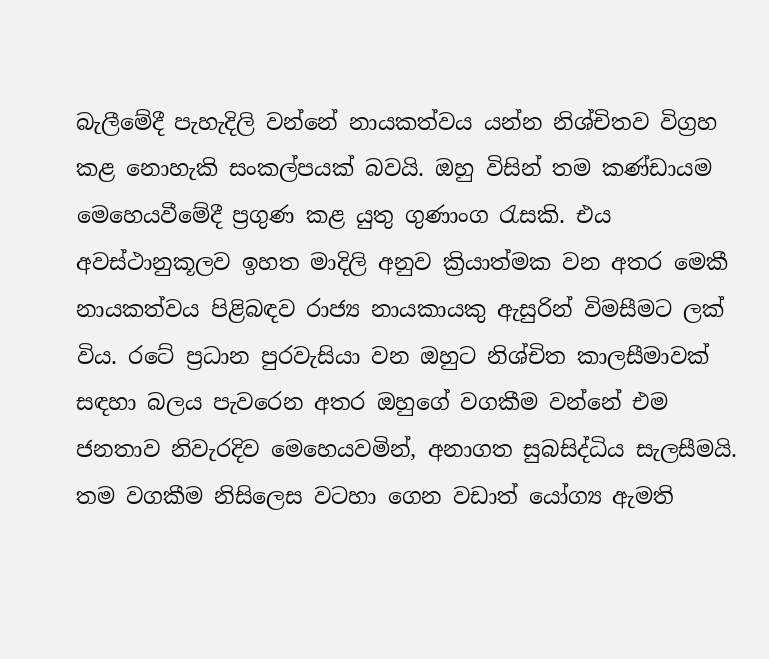බැලීමේදී පැහැදිලි වන්නේ නායකත්වය යන්න නිශ්චිතව විග්‍රහ කළ නොහැකි සංකල්පයක් බවයි. ඔහු විසින් තම කණ්ඩායම මෙහෙයවීමේදී ප්‍රගුණ කළ යුතු ගුණාංග රැසකි. එය අවස්ථානුකූලව ඉහත මාදිලි අනුව ක්‍රියාත්මක වන අතර මෙකී නායකත්වය පිළිබඳව රාජ්‍ය නායකායකු ඇසුරින් විමසීමට ලක් විය. රටේ ප්‍රධාන පුරවැසියා වන ඔහුට නිශ්චිත කාලසීමාවක් සඳහා බලය පැවරෙන අතර ඔහුගේ වගකීම වන්නේ එම ජනතාව නිවැරදිව මෙහෙයවමින්, අනාගත සුබසිද්ධිය සැලසීමයි. තම වගකීම නිසිලෙස වටහා ගෙන වඩාත් යෝග්‍ය ඇමති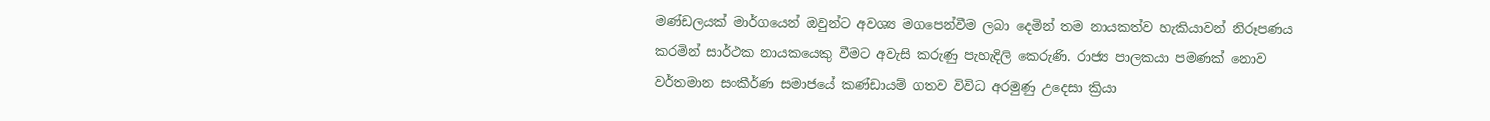මණ්ඩලයක් මාර්ගයෙන් ඔවුන්ට අවශ්‍ය මගපෙන්වීම ලබා දෙමින් තම නායකත්ව හැකියාවන් නිරූපණය කරමින් සාර්ථක නායකයෙකු වීමට අවැසි කරුණු පැහැදිලි කෙරුණි. රාජ්‍ය පාලකයා පමණක් නොව වර්තමාන සංකීර්ණ සමාජයේ කණ්ඩායම් ගතව විවිධ අරමුණු උදෙසා ක්‍රියා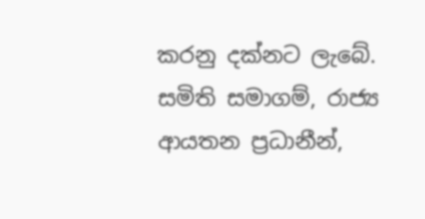කරනු දක්නට ලැබේ. සමිති සමාගම්, රාජ්‍ය ආයතන ප්‍රධානීන්,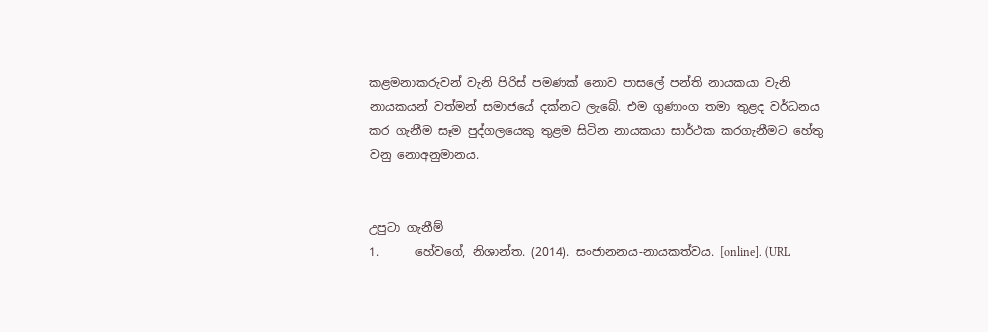කළමනාකරුවන් වැනි පිරිස් පමණක් නොව පාසලේ පන්ති නායකයා වැනි නායකයන් වත්මන් සමාජයේ දක්නට ලැබේ. එම ගුණාංග තමා තුළද වර්ධනය කර ගැනීම සෑම පුද්ගලයෙකු තුළම සිටින නායකයා සාර්ථක කරගැනීමට හේතු වනු නොඅනුමානය.


උපුටා ගැනීම්
1.      හේවගේ, නිශාන්ත. (2014). සංජානනය-නායකත්වය. [online]. (URL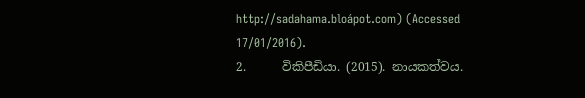http://sadahama.bloápot.com) (Accessed 17/01/2016).
2.      විකිපීඩියා. (2015). නායකත්වය.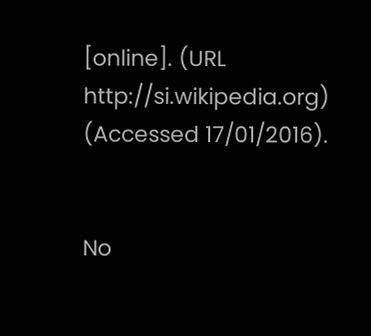[online]. (URL http://si.wikipedia.org) (Accessed 17/01/2016).


No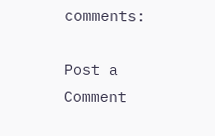comments:

Post a Comment